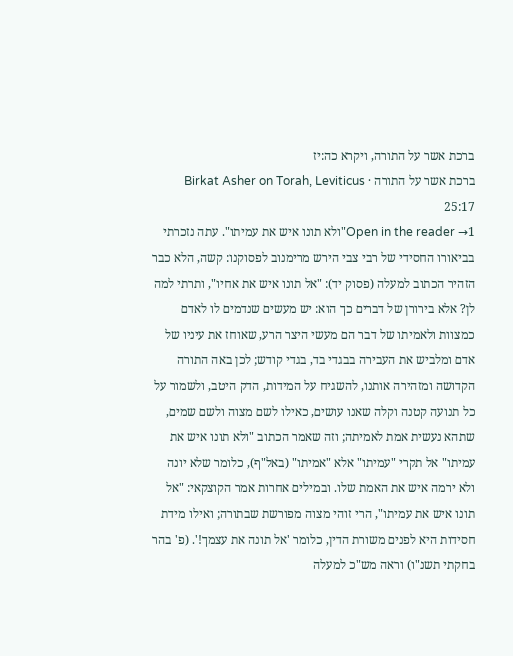ברכת אשר על התורה, ויקרא כה:יז
ברכת אשר על התורה · Birkat Asher on Torah, Leviticus 25:17
Open in the reader →1"ולא תונו איש את עמיתו". עתה נזכרתי בביאורו החסידי של רבי צבי הירש מרימנוב לפסוקנו: קשה, הלא כבר הזהיר הכתוב למעלה (פסוק יד): "אל תונו איש את אחיו", ותרתי למה לן? אלא בירורן של דברים כך הוא: יש מעשים שנדמים לו לאדם כמצוות ולאמיתו של דבר הם מעשי היצר הרע, שאוחז את עיניו של אדם ומלביש את העבירה בבגדי בד, בגדי קודש; לכן באה התורה הקדושה ומזהירה אותנו, להשגיח על המידות, הדק היטב, ולשמור על כל תנועה קטנה וקלה שאנו עושים, כאילו לשם מצוה ולשם שמים, שתהא נעשית אמת לאמיתה; וזה שאמר הכתוב "ולא תונו איש את עמיתו" אל תקרי "עמיתו" אלא "אמיתו" (באל"ף), כלומר שלא יונה ולא ירמה איש את האמת שלו. ובמילים אחרות אמר הקוצקאי: "אל תונו איש את עמיתו", הרי זוהי מצוה מפורשת שבתורה; ואילו מידת חסידות היא לפנים משורת הדין, כלומר 'אל תונה את עצמך!'. (פ' בהר בחקתי תשנ"ו) וראה מש"כ למעלה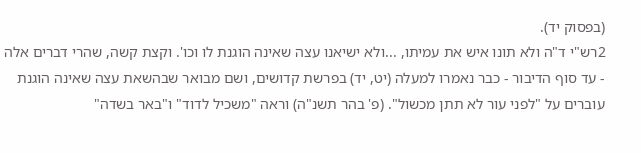(בפסוק יד).
2רש"י ד"ה ולא תונו איש את עמיתו, ...ולא ישיאנו עצה שאינה הוגנת לו וכו'. וקצת קשה, שהרי דברים אלה - עד סוף הדיבור - כבר נאמרו למעלה (יט, יד) בפרשת קדושים, ושם מבואר שבהשאת עצה שאינה הוגנת עוברים על "לפני עור לא תתן מכשול". (פ' בהר תשנ"ה) וראה "משכיל לדוד" ו"באר בשדה"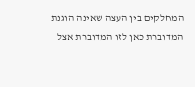המחלקים בין העצה שאינה הוגנת המדוברת כאן לזו המדוברת אצל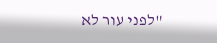"לפני עור לא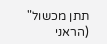תתן מכשול" (הראני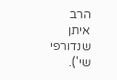הרב איתן שנדורפי שי').